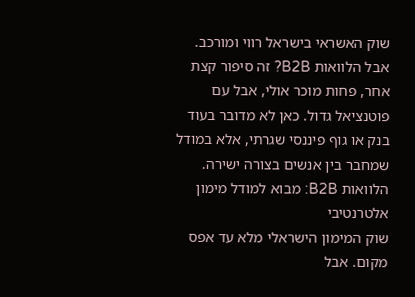שוק האשראי בישראל רווי ומורכב. אבל הלוואות B2B? זה סיפור קצת אחר, פחות מוכר אולי, אבל עם פוטנציאל גדול. כאן לא מדובר בעוד בנק או גוף פיננסי שגרתי, אלא במודל שמחבר בין אנשים בצורה ישירה.
הלוואות B2B: מבוא למודל מימון אלטרנטיבי
שוק המימון הישראלי מלא עד אפס מקום. אבל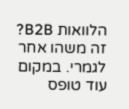הלוואות B2B? זה משהו אחר לגמרי. במקום עוד טופס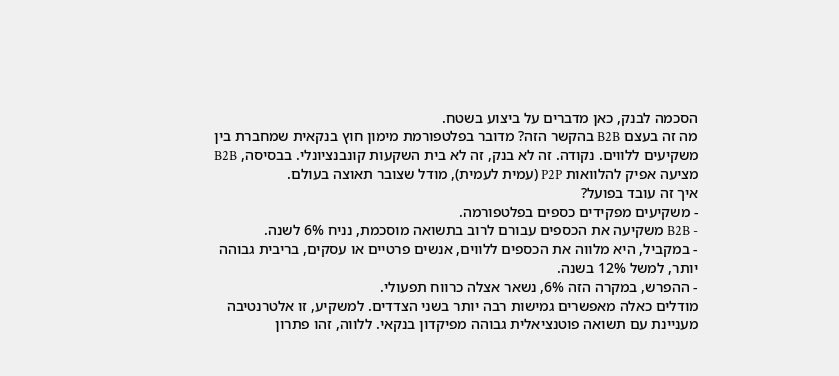הסכמה לבנק, כאן מדברים על ביצוע בשטח.
מה זה בעצם B2B בהקשר הזה? מדובר בפלטפורמת מימון חוץ בנקאית שמחברת בין משקיעים ללווים. נקודה. זה לא בנק, זה לא בית השקעות קונבנציונלי. בבסיסה, B2B מציעה אפיק להלוואות P2P (עמית לעמית), מודל שצובר תאוצה בעולם.
איך זה עובד בפועל?
- משקיעים מפקידים כספים בפלטפורמה.
- B2B משקיעה את הכספים עבורם לרוב בתשואה מוסכמת, נניח 6% לשנה.
- במקביל, היא מלווה את הכספים ללווים, אנשים פרטיים או עסקים, בריבית גבוהה יותר, למשל 12% בשנה.
- ההפרש, במקרה הזה 6%, נשאר אצלה כרווח תפעולי.
מודלים כאלה מאפשרים גמישות רבה יותר בשני הצדדים. למשקיע, זו אלטרנטיבה מעניינת עם תשואה פוטנציאלית גבוהה מפיקדון בנקאי. ללווה, זהו פתרון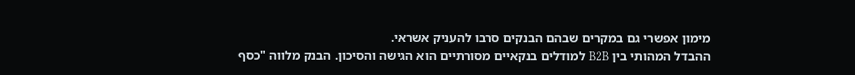מימון אפשרי גם במקרים שבהם הבנקים סרבו להעניק אשראי.
ההבדל המהותי בין B2B למודלים בנקאיים מסורתיים הוא הגישה והסיכון. הבנק מלווה "כסף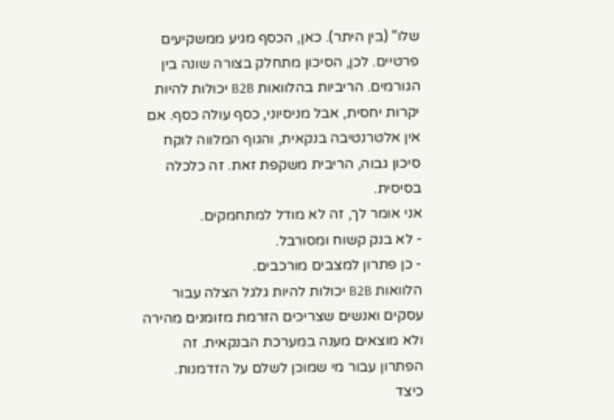שלו" (בין היתר). כאן, הכסף מגיע ממשקיעים פרטיים. לכן, הסיכון מתחלק בצורה שונה בין הגורמים. הריביות בהלוואות B2B יכולות להיות יקרות יחסית, אבל מניסיוני, כסף עולה כסף. אם אין אלטרנטיבה בנקאית, והגוף המלווה לוקח סיכון גבוה, הריבית משקפת זאת. זה כלכלה בסיסית.
אני אומר לך, זה לא מודל למתחמקים.
- לא בנק קשוח ומסורבל.
- כן פתרון למצבים מורכבים.
הלוואות B2B יכולות להיות גלגל הצלה עבור עסקים ואנשים שצריכים הזרמת מזומנים מהירה ולא מוצאים מענה במערכת הבנקאית. זה הפתרון עבור מי שמוכן לשלם על הזדמנות.
כיצד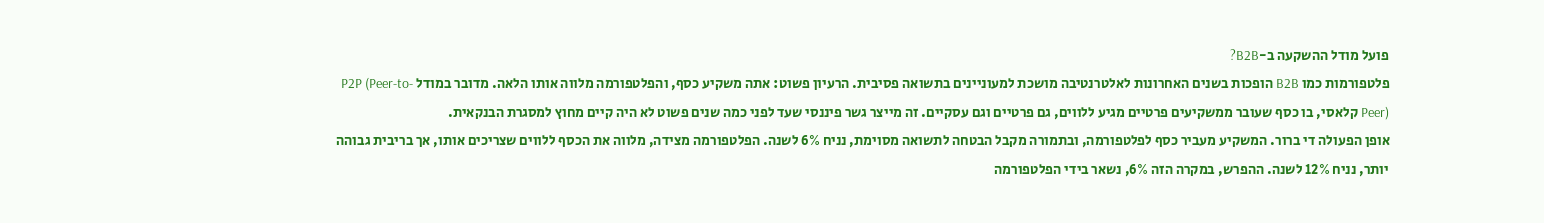פועל מודל ההשקעה ב-B2B?
פלטפורמות כמו B2B הופכות בשנים האחרונות לאלטרנטיבה מושכת למעוניינים בתשואה פסיבית. הרעיון פשוט: אתה משקיע כסף, והפלטפורמה מלווה אותו הלאה. מדובר במודל P2P (Peer-to-Peer) קלאסי, בו כסף שעובר ממשקיעים פרטיים מגיע ללווים, גם פרטיים וגם עסקיים. זה מייצר גשר פיננסי שעד לפני כמה שנים פשוט לא היה קיים מחוץ למסגרת הבנקאית.
אופן הפעולה די ברור. המשקיע מעביר כסף לפלטפורמה, ובתמורה מקבל הבטחה לתשואה מסוימת, נניח 6% לשנה. הפלטפורמה מצידה, מלווה את הכסף ללווים שצריכים אותו, אך בריבית גבוהה יותר, נניח 12% לשנה. ההפרש, במקרה הזה 6%, נשאר בידי הפלטפורמה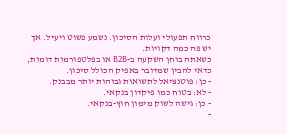כרווח תפעולי ועלות הסיכון. נשמע פשוט ויעיל. אך יש פה כמה דקויות.
כשאתה בוחן השקעה ב-B2B או בפלטפורמות דומות, כדאי להבין שמדובר באפיק הכולל סיכון.
- כן: פוטנציאל לתשואות גבוהות יותר מבבנק.
- לא: בטוח כמו פיקדון בנקאי.
- כן: גישה לשוק מימון חוץ-בנקאי.
-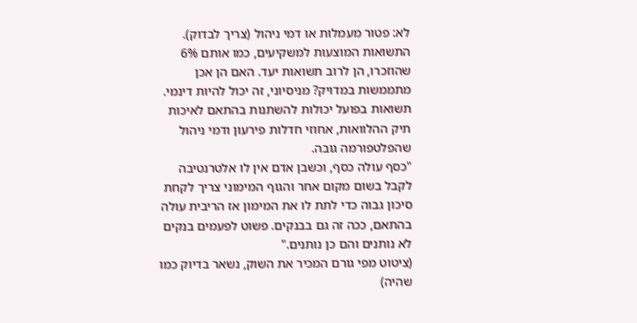לא: פטור מעמלות או דמי ניהול (צריך לבדוק).
התשואות המוצעות למשקיעים, כמו אותם 6% שהוזכרו, הן לרוב תשואות יעד. האם הן אכן מתממשות במדויק? מניסיוני, זה יכול להיות דינמי. תשואות בפועל יכולות להשתנות בהתאם לאיכות תיק ההלוואות, אחוזי חדלות פירעון ודמי ניהול שהפלטפורמה גובה.
"כסף עולה כסף, וכשבן אדם אין לו אלטרנטיבה לקבל בשום מקום אחר והגוף המימוני צריך לקחת סיכון גבוה כדי לתת לו את המימון אז הריבית עולה בהתאם, ככה זה גם בבנקים. פשוט לפעמים בנקים לא נותנים והם כן נותנים."
(ציטוט מפי גורם המכיר את השוק, נשאר בדיוק כמו שהיה)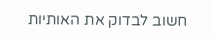חשוב לבדוק את האותיות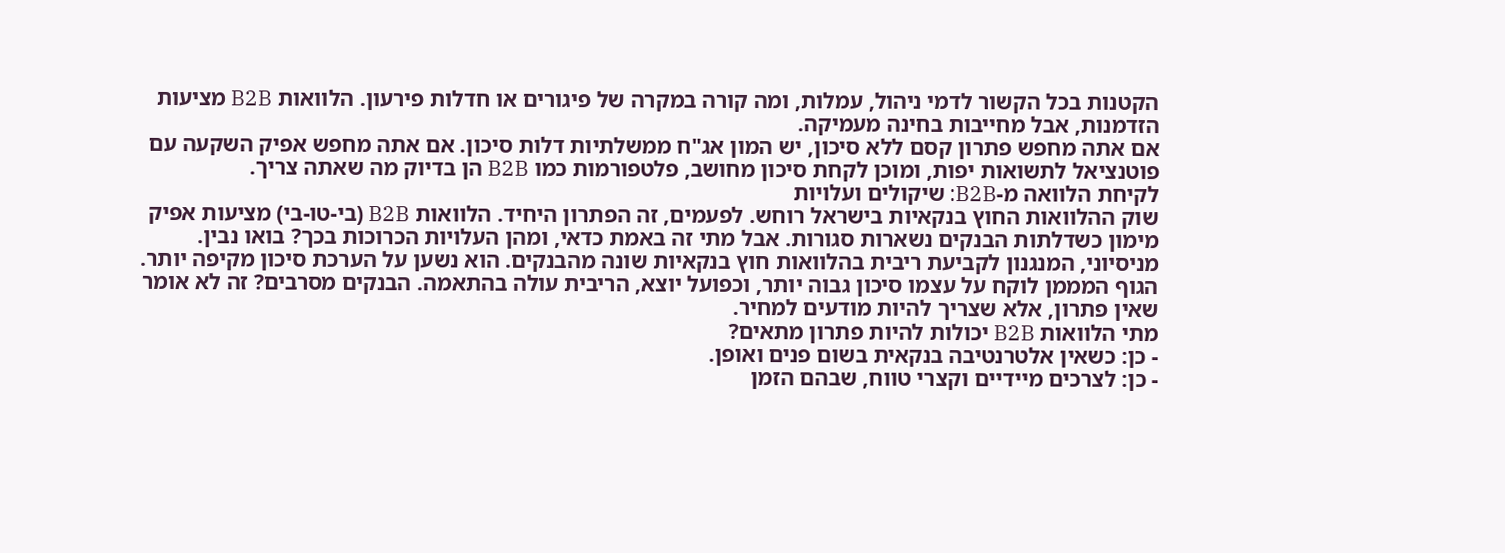הקטנות בכל הקשור לדמי ניהול, עמלות, ומה קורה במקרה של פיגורים או חדלות פירעון. הלוואות B2B מציעות הזדמנות, אבל מחייבות בחינה מעמיקה.
אם אתה מחפש פתרון קסם ללא סיכון, יש המון אג"ח ממשלתיות דלות סיכון. אם אתה מחפש אפיק השקעה עם פוטנציאל לתשואות יפות, ומוכן לקחת סיכון מחושב, פלטפורמות כמו B2B הן בדיוק מה שאתה צריך.
לקיחת הלוואה מ-B2B: שיקולים ועלויות
שוק ההלוואות החוץ בנקאיות בישראל רוחש. לפעמים, זה הפתרון היחיד. הלוואות B2B (בי-טו-בי) מציעות אפיק מימון כשדלתות הבנקים נשארות סגורות. אבל מתי זה באמת כדאי, ומהן העלויות הכרוכות בכך? בואו נבין.
מניסיוני, המנגנון לקביעת ריבית בהלוואות חוץ בנקאיות שונה מהבנקים. הוא נשען על הערכת סיכון מקיפה יותר. הגוף המממן לוקח על עצמו סיכון גבוה יותר, וכפועל יוצא, הריבית עולה בהתאמה. הבנקים מסרבים? זה לא אומר שאין פתרון, אלא שצריך להיות מודעים למחיר.
מתי הלוואות B2B יכולות להיות פתרון מתאים?
- כן: כשאין אלטרנטיבה בנקאית בשום פנים ואופן.
- כן: לצרכים מיידיים וקצרי טווח, שבהם הזמן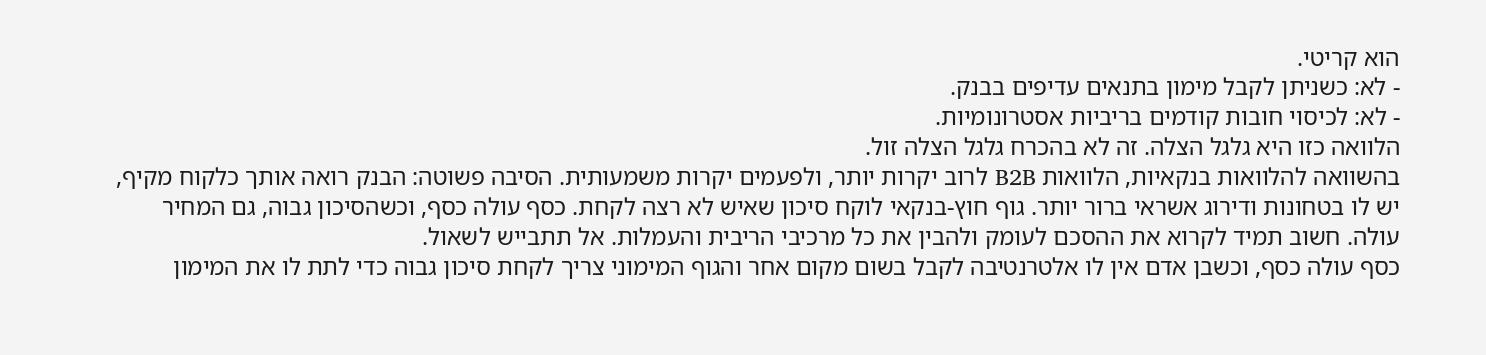הוא קריטי.
- לא: כשניתן לקבל מימון בתנאים עדיפים בבנק.
- לא: לכיסוי חובות קודמים בריביות אסטרונומיות.
הלוואה כזו היא גלגל הצלה. זה לא בהכרח גלגל הצלה זול.
בהשוואה להלוואות בנקאיות, הלוואות B2B לרוב יקרות יותר, ולפעמים יקרות משמעותית. הסיבה פשוטה: הבנק רואה אותך כלקוח מקיף, יש לו בטחונות ודירוג אשראי ברור יותר. גוף חוץ-בנקאי לוקח סיכון שאיש לא רצה לקחת. כסף עולה כסף, וכשהסיכון גבוה, גם המחיר עולה. חשוב תמיד לקרוא את ההסכם לעומק ולהבין את כל מרכיבי הריבית והעמלות. אל תתבייש לשאול.
כסף עולה כסף, וכשבן אדם אין לו אלטרנטיבה לקבל בשום מקום אחר והגוף המימוני צריך לקחת סיכון גבוה כדי לתת לו את המימון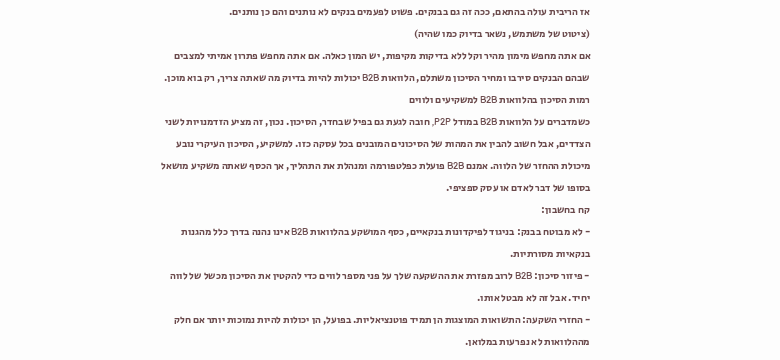אז הריבית עולה בהתאם, ככה זה גם בבנקים. פשוט לפעמים בנקים לא נותנים והם כן נותנים.
(ציטוט של משתמש, נשאר בדיוק כמו שהיה)
אם אתה מחפש מימון מהיר וקל ללא בדיקות מקיפות, יש המון כאלה. אם אתה מחפש פתרון אמיתי למצבים שבהם הבנקים סירבו ומחיר הסיכון משתלם, הלוואות B2B יכולות להיות בדיוק מה שאתה צריך, רק בוא מוכן.
רמות הסיכון בהלוואות B2B למשקיעים ולווים
כשמדברים על הלוואות B2B במודל P2P, חובה לגעת גם בפיל שבחדר, הסיכון. נכון, זה מציע הזדמנויות לשני הצדדים, אבל חשוב להבין את המהות של הסיכונים המובנים בכל עסקה כזו. למשקיע, הסיכון העיקרי נובע מיכולת ההחזר של הלווה. אמנם B2B פועלת כפלטפורמה ומנהלת את התהליך, אך הכסף שאתה משקיע מושאל בסופו של דבר לאדם או עסק ספציפי.
קח בחשבון:
- לא מבוטח בבנק: בניגוד לפיקדונות בנקאיים, כסף המושקע בהלוואות B2B אינו נהנה בדרך כלל מהגנות בנקאיות מסורתיות.
- פיזור סיכון: B2B לרוב מפזרת את ההשקעה שלך על פני מספר לווים כדי להקטין את הסיכון מכשל של לווה יחיד. אבל זה לא מבטל אותו.
- החזרי השקעה: התשואות המוצגות הן תמיד פוטנציאליות. בפועל, הן יכולות להיות נמוכות יותר אם חלק מההלוואות לא נפרעות במלואן.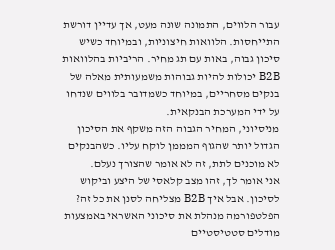עבור הלווים, התמונה שונה מעט, אך עדיין דורשת התייחסות. הלוואות חיצוניות, ובמיוחד כשיש סיכון גבוה, באות עם תג מחיר. הריביות בהלוואות B2B יכולות להיות גבוהות משמעותית מאלה של בנקים מסחריים, במיוחד כשמדובר בלווים שנדחו על ידי המערכת הבנקאית.
מניסיוני, המחיר הגבוה הזה משקף את הסיכון הגדול יותר שהגוף המממן לוקח עליו. כשהבנקים לא מוכנים לתת, זה לא אומר שהצורך נעלם.
אני אומר לך, זהו מצב קלאסי של היצע וביקוש לסיכון. אבל איך B2B מצליחה לסנן את כל זה? הפלטפורמה מנהלת את סיכוני האשראי באמצעות מודלים סטטיסטיים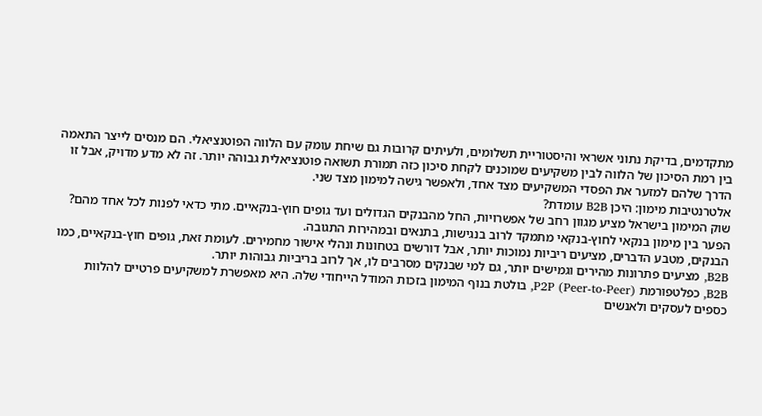מתקדמים, בדיקת נתוני אשראי והיסטוריית תשלומים, ולעיתים קרובות גם שיחת עומק עם הלווה הפוטנציאלי. הם מנסים לייצר התאמה בין רמת הסיכון של הלווה לבין משקיעים שמוכנים לקחת סיכון כזה תמורת תשואה פוטנציאלית גבוהה יותר. זה לא מדע מדויק, אבל זו הדרך שלהם למזער את הפסדי המשקיעים מצד אחד, ולאפשר גישה למימון מצד שני.
אלטרנטיבות מימון: היכן B2B עומדת?
שוק המימון בישראל מציע מגוון רחב של אפשרויות, החל מהבנקים הגדולים ועד גופים חוץ-בנקאיים. מתי כדאי לפנות לכל אחד מהם? הפער בין מימון בנקאי לחוץ-בנקאי מתמקד לרוב בנגישות, בתנאים ובמהירות התגובה.
הבנקים, מטבע הדברים, מציעים ריביות נמוכות יותר, אבל דורשים בטחונות ונהלי אישור מחמירים. לעומת זאת, גופים חוץ-בנקאיים, כמו B2B, מציעים פתרונות מהירים וגמישים יותר, גם למי שבנקים מסרבים לו, אך לרוב בריביות גבוהות יותר.
B2B, כפלטפורמת P2P (Peer-to-Peer), בולטת בנוף המימון בזכות המודל הייחודי שלה. היא מאפשרת למשקיעים פרטיים להלוות כספים לעסקים ולאנשים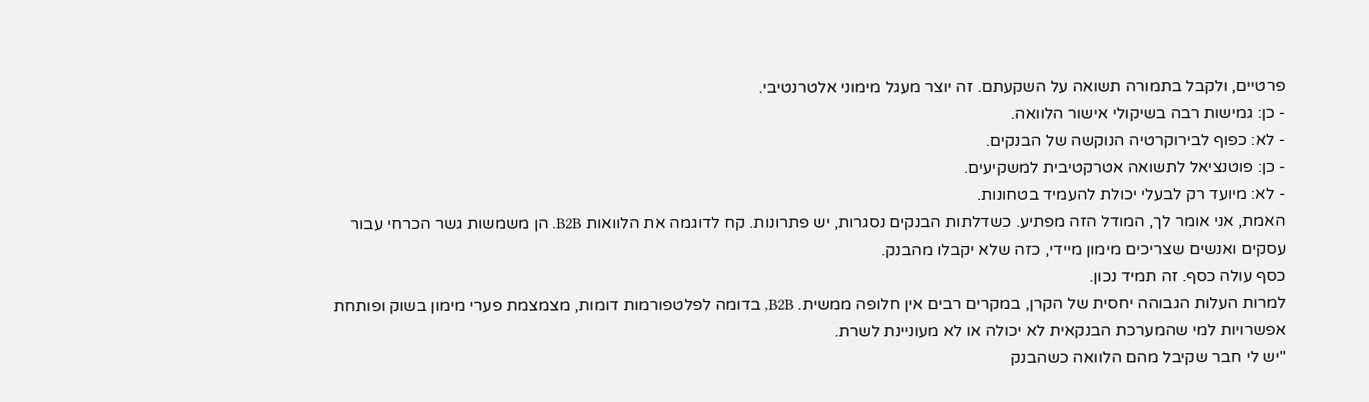פרטיים, ולקבל בתמורה תשואה על השקעתם. זה יוצר מעגל מימוני אלטרנטיבי.
- כן: גמישות רבה בשיקולי אישור הלוואה.
- לא: כפוף לבירוקרטיה הנוקשה של הבנקים.
- כן: פוטנציאל לתשואה אטרקטיבית למשקיעים.
- לא: מיועד רק לבעלי יכולת להעמיד בטחונות.
האמת, אני אומר לך, המודל הזה מפתיע. כשדלתות הבנקים נסגרות, יש פתרונות. קח לדוגמה את הלוואות B2B. הן משמשות גשר הכרחי עבור עסקים ואנשים שצריכים מימון מיידי, כזה שלא יקבלו מהבנק.
כסף עולה כסף. זה תמיד נכון.
למרות העלות הגבוהה יחסית של הקרן, במקרים רבים אין חלופה ממשית. B2B, בדומה לפלטפורמות דומות, מצמצמת פערי מימון בשוק ופותחת אפשרויות למי שהמערכת הבנקאית לא יכולה או לא מעוניינת לשרת.
"יש לי חבר שקיבל מהם הלוואה כשהבנק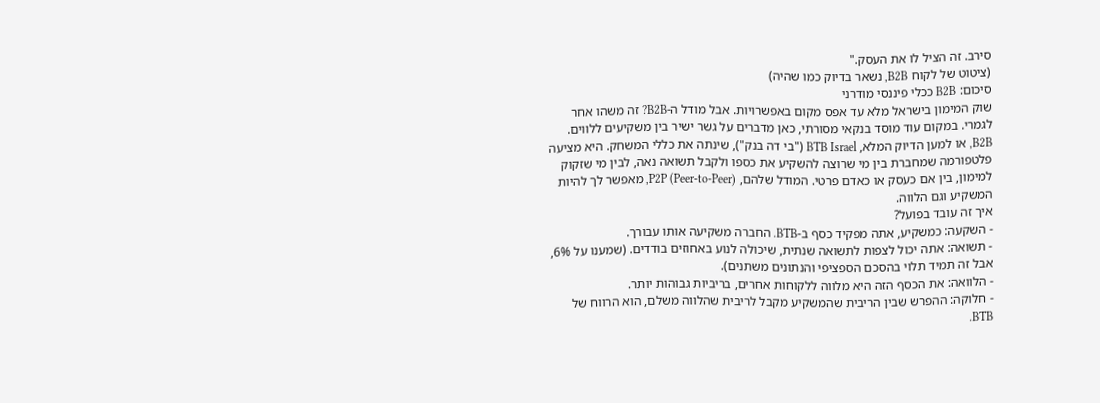סירב. זה הציל לו את העסק."
(ציטוט של לקוח B2B, נשאר בדיוק כמו שהיה)
סיכום: B2B ככלי פיננסי מודרני
שוק המימון בישראל מלא עד אפס מקום באפשרויות. אבל מודל ה-B2B? זה משהו אחר לגמרי. במקום עוד מוסד בנקאי מסורתי, כאן מדברים על גשר ישיר בין משקיעים ללווים.
B2B, או למען הדיוק המלא, BTB Israel ("בי דה בנק"), שינתה את כללי המשחק. היא מציעה פלטפורמה שמחברת בין מי שרוצה להשקיע את כספו ולקבל תשואה נאה, לבין מי שזקוק למימון, בין אם כעסק או כאדם פרטי. המודל שלהם, P2P (Peer-to-Peer), מאפשר לך להיות המשקיע וגם הלווה.
איך זה עובד בפועל?
- השקעה: כמשקיע, אתה מפקיד כסף ב-BTB. החברה משקיעה אותו עבורך.
- תשואה: אתה יכול לצפות לתשואה שנתית, שיכולה לנוע באחוזים בודדים. (שמענו על 6%, אבל זה תמיד תלוי בהסכם הספציפי והנתונים משתנים).
- הלוואה: את הכסף הזה היא מלווה ללקוחות אחרים, בריביות גבוהות יותר.
- חלוקה: ההפרש שבין הריבית שהמשקיע מקבל לריבית שהלווה משלם, הוא הרווח של BTB.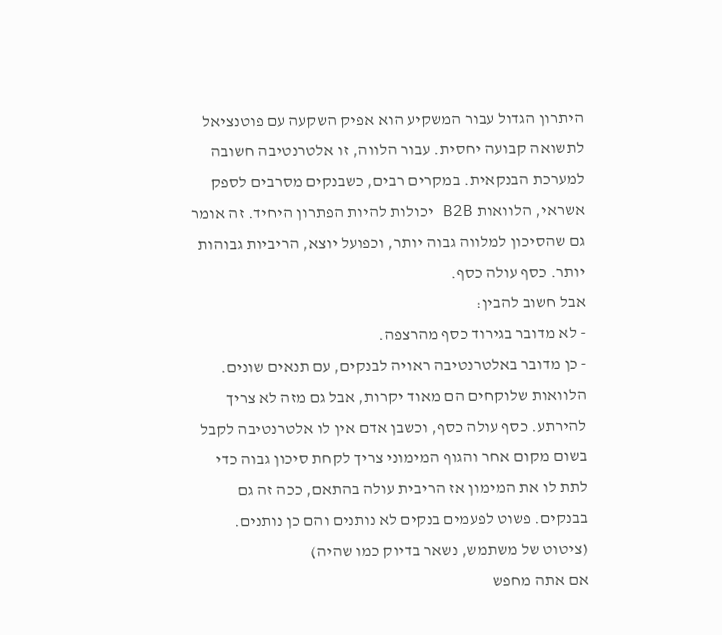היתרון הגדול עבור המשקיע הוא אפיק השקעה עם פוטנציאל לתשואה קבועה יחסית. עבור הלווה, זו אלטרנטיבה חשובה למערכת הבנקאית. במקרים רבים, כשבנקים מסרבים לספק אשראי, הלוואות B2B יכולות להיות הפתרון היחיד. זה אומר גם שהסיכון למלווה גבוה יותר, וכפועל יוצא, הריביות גבוהות יותר. כסף עולה כסף.
אבל חשוב להבין:
- לא מדובר בגירוד כסף מהרצפה.
- כן מדובר באלטרנטיבה ראויה לבנקים, עם תנאים שונים.
הלוואות שלוקחים הם מאוד יקרות, אבל גם מזה לא צריך להירתע. כסף עולה כסף, וכשבן אדם אין לו אלטרנטיבה לקבל בשום מקום אחר והגוף המימוני צריך לקחת סיכון גבוה כדי לתת לו את המימון אז הריבית עולה בהתאם, ככה זה גם בבנקים. פשוט לפעמים בנקים לא נותנים והם כן נותנים. (ציטוט של משתמש, נשאר בדיוק כמו שהיה)
אם אתה מחפש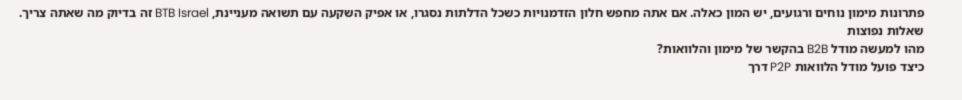פתרונות מימון נוחים ורגועים, יש המון כאלה. אם אתה מחפש חלון הזדמנויות כשכל הדלתות נסגרו, או אפיק השקעה עם תשואה מעניינת, BTB Israel זה בדיוק מה שאתה צריך.
שאלות נפוצות
מהו למעשה מודל B2B בהקשר של מימון והלוואות?
כיצד פועל מודל הלוואות P2P דרך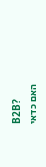B2B?
האם כדאי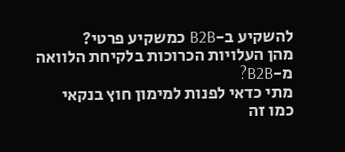להשקיע ב-B2B כמשקיע פרטי?
מהן העלויות הכרוכות בלקיחת הלוואה מ-B2B?
מתי כדאי לפנות למימון חוץ בנקאי כמו זה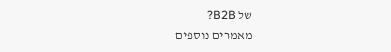של B2B?
מאמרים נוספים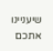שיעניינו אתכם